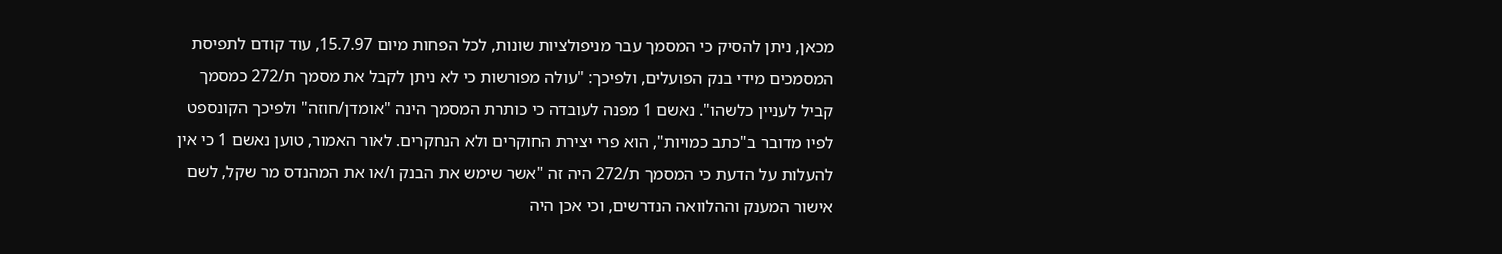מכאן, ניתן להסיק כי המסמך עבר מניפולציות שונות, לכל הפחות מיום 15.7.97, עוד קודם לתפיסת המסמכים מידי בנק הפועלים, ולפיכך: "עולה מפורשות כי לא ניתן לקבל את מסמך ת/272 כמסמך קביל לעניין כלשהו". נאשם 1 מפנה לעובדה כי כותרת המסמך הינה "אומדן/חוזה" ולפיכך הקונספט לפיו מדובר ב"כתב כמויות", הוא פרי יצירת החוקרים ולא הנחקרים. לאור האמור, טוען נאשם 1 כי אין להעלות על הדעת כי המסמך ת/272 היה זה "אשר שימש את הבנק ו/או את המהנדס מר שקל, לשם אישור המענק וההלוואה הנדרשים, וכי אכן היה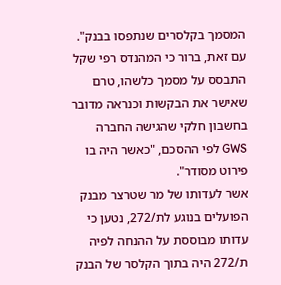המסמך בקלסרים שנתפסו בבנק".
עם זאת, ברור כי המהנדס רפי שקל התבסס על מסמך כלשהו, טרם שאישר את הבקשות וכנראה מדובר בחשבון חלקי שהגישה החברה GWS לפי ההסכם, "כאשר היה בו פירוט מסודר".
אשר לעדותו של מר שטרצר מבנק הפועלים בנוגע לת/272, נטען כי עדותו מבוססת על ההנחה לפיה ת/272 היה בתוך הקלסר של הבנק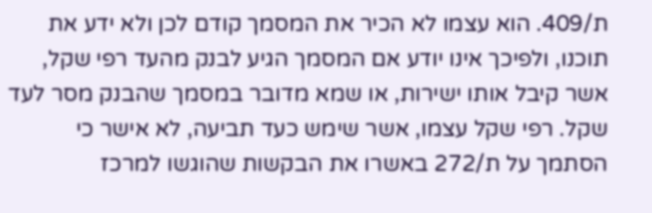ת/409. הוא עצמו לא הכיר את המסמך קודם לכן ולא ידע את תוכנו, ולפיכך אינו יודע אם המסמך הגיע לבנק מהעד רפי שקל, אשר קיבל אותו ישירות, או שמא מדובר במסמך שהבנק מסר לעד שקל. רפי שקל עצמו, אשר שימש כעד תביעה, לא אישר כי הסתמך על ת/272 באשרו את הבקשות שהוגשו למרכז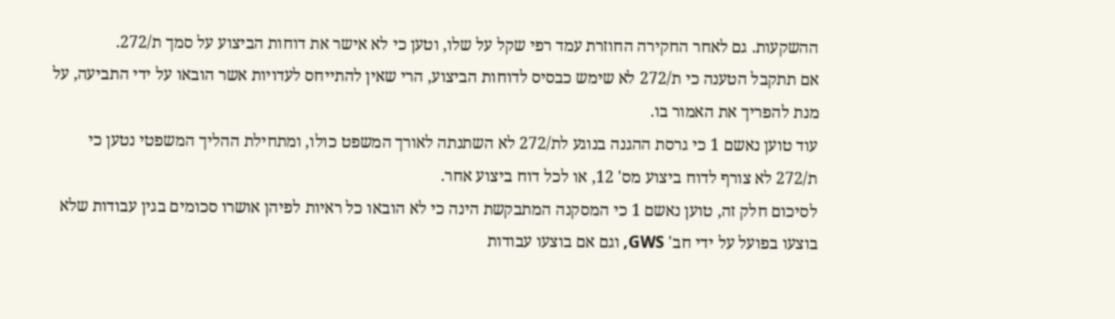ההשקעות. גם לאחר החקירה החוזרת עמד רפי שקל על שלו, וטען כי לא אישר את דוחות הביצוע על סמך ת/272.
אם תתקבל הטענה כי ת/272 לא שימש כבסיס לדוחות הביצוע, הרי שאין להתייחס לעדויות אשר הובאו על ידי התביעה, על מנת להפריך את האמור בו.
עוד טוען נאשם 1 כי גרסת ההגנה בנוגע לת/272 לא השתנתה לאורך המשפט כולו, ומתחילת ההליך המשפטי נטען כי ת/272 לא צורף לדוח ביצוע מס' 12, או לכל דוח ביצוע אחר.
לסיכום חלק זה, טוען נאשם 1 כי המסקנה המתבקשת הינה כי לא הובאו כל ראיות לפיהן אושרו סכומים בגין עבודות שלא בוצעו בפועל על ידי חב' GWS, וגם אם בוצעו עבודות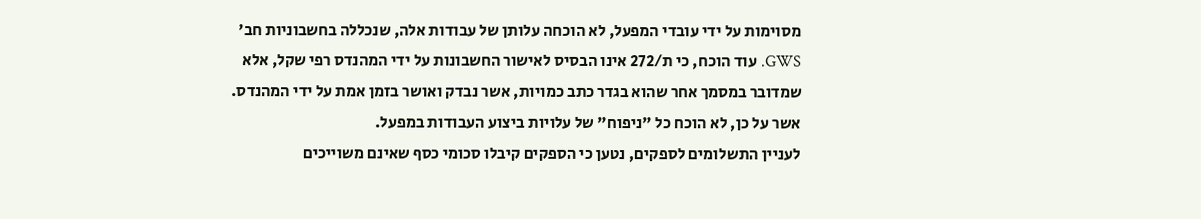מסוימות על ידי עובדי המפעל, לא הוכחה עלותן של עבודות אלה, שנכללה בחשבוניות חב' GWS. עוד הוכח, כי ת/272 אינו הבסיס לאישור החשבונות על ידי המהנדס רפי שקל, אלא שמדובר במסמך אחר שהוא בגדר כתב כמויות, אשר נבדק ואושר בזמן אמת על ידי המהנדס.
אשר על כן, לא הוכח כל "ניפוח" של עלויות ביצוע העבודות במפעל.
לעניין התשלומים לספקים, נטען כי הספקים קיבלו סכומי כסף שאינם משוייכים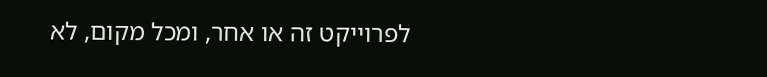לפרוייקט זה או אחר, ומכל מקום, לא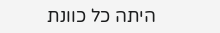היתה כל כוונת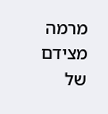מרמה מצידם של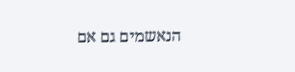הנאשמים גם אם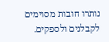נותרו חובות מסוימים לקבלנים ולספקים.